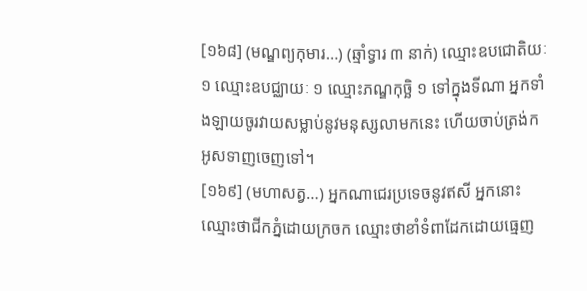[១៦៨] (មណ្ឌព្យកុមារ…) (ឆ្មាំទ្វារ ៣ នាក់) ឈ្មោះឧបជោតិយៈ ១ ឈ្មោះឧបជ្ឈាយៈ ១ ឈ្មោះភណ្ឌកុច្ឆិ ១ ទៅក្នុងទីណា អ្នកទាំងឡាយចូរវាយសម្លាប់នូវមនុស្សលាមកនេះ ហើយចាប់ត្រង់ក អូសទាញចេញទៅ។
[១៦៩] (មហាសត្វ…) អ្នកណាជេរប្រទេចនូវឥសី អ្នកនោះឈ្មោះថាជីកភ្នំដោយក្រចក ឈ្មោះថាខាំទំពាដែកដោយធ្មេញ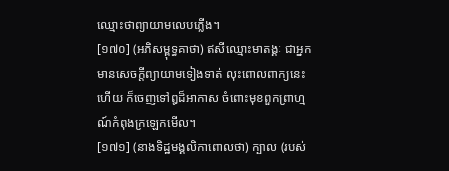ឈ្មោះថាព្យាយាមលេបភ្លើង។
[១៧០] (អភិសម្ពុទ្ធគាថា) ឥសីឈ្មោះមាតង្គៈ ជាអ្នកមានសេចក្តីព្យាយាមទៀងទាត់ លុះពោលពាក្យនេះហើយ ក៏ចេញទៅឰដ៏អាកាស ចំពោះមុខពួកព្រាហ្មណ៍កំពុងក្រឡេកមើល។
[១៧១] (នាងទិដ្ឋមង្គលិកាពោលថា) ក្បាល (របស់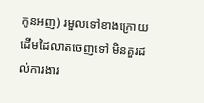កូនអញ) រមួលទៅខាងក្រោយ ដើមដៃលាតចេញទៅ មិនគួរដល់ការងារ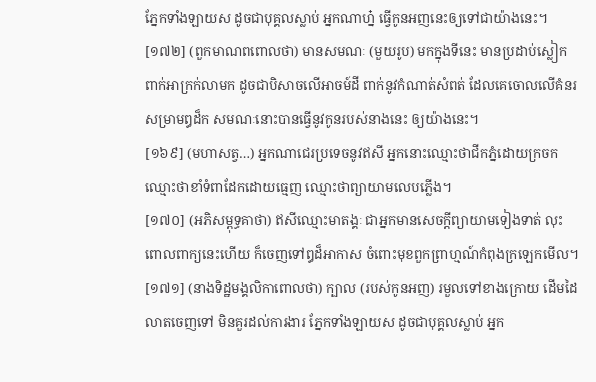ភ្នែកទាំងឡាយស ដូចជាបុគ្គលស្លាប់ អ្នកណាហ្ន៎ ធ្វើកូនអញនេះឲ្យទៅជាយ៉ាងនេះ។
[១៧២] (ពួកមាណពពោលថា) មានសមណៈ (មួយរូប) មកក្នុងទីនេះ មានប្រដាប់ស្លៀកពាក់អាក្រក់លាមក ដូចជាបិសាចលើអាចម៍ដី ពាក់នូវកំណាត់សំពត់ ដែលគេចោលលើគំនរសម្រាមឰដ៏ក សមណៈនោះបានធ្វើនូវកូនរបស់នាងនេះ ឲ្យយ៉ាងនេះ។
[១៦៩] (មហាសត្វ…) អ្នកណាជេរប្រទេចនូវឥសី អ្នកនោះឈ្មោះថាជីកភ្នំដោយក្រចក ឈ្មោះថាខាំទំពាដែកដោយធ្មេញ ឈ្មោះថាព្យាយាមលេបភ្លើង។
[១៧០] (អភិសម្ពុទ្ធគាថា) ឥសីឈ្មោះមាតង្គៈ ជាអ្នកមានសេចក្តីព្យាយាមទៀងទាត់ លុះពោលពាក្យនេះហើយ ក៏ចេញទៅឰដ៏អាកាស ចំពោះមុខពួកព្រាហ្មណ៍កំពុងក្រឡេកមើល។
[១៧១] (នាងទិដ្ឋមង្គលិកាពោលថា) ក្បាល (របស់កូនអញ) រមួលទៅខាងក្រោយ ដើមដៃលាតចេញទៅ មិនគួរដល់ការងារ ភ្នែកទាំងឡាយស ដូចជាបុគ្គលស្លាប់ អ្នក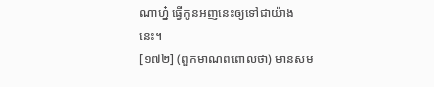ណាហ្ន៎ ធ្វើកូនអញនេះឲ្យទៅជាយ៉ាងនេះ។
[១៧២] (ពួកមាណពពោលថា) មានសម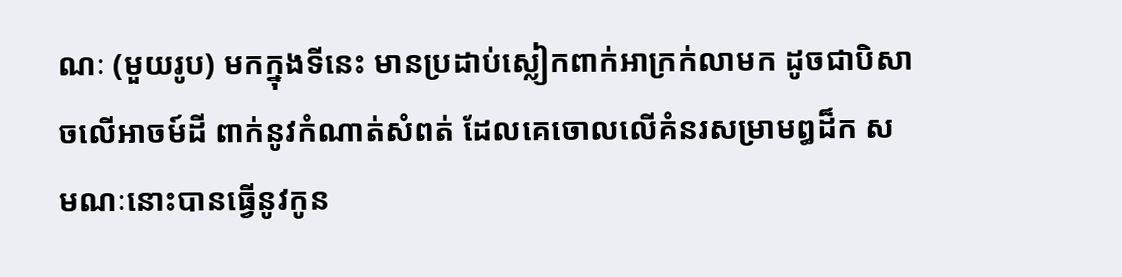ណៈ (មួយរូប) មកក្នុងទីនេះ មានប្រដាប់ស្លៀកពាក់អាក្រក់លាមក ដូចជាបិសាចលើអាចម៍ដី ពាក់នូវកំណាត់សំពត់ ដែលគេចោលលើគំនរសម្រាមឰដ៏ក សមណៈនោះបានធ្វើនូវកូន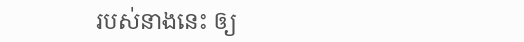របស់នាងនេះ ឲ្យ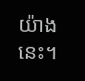យ៉ាងនេះ។